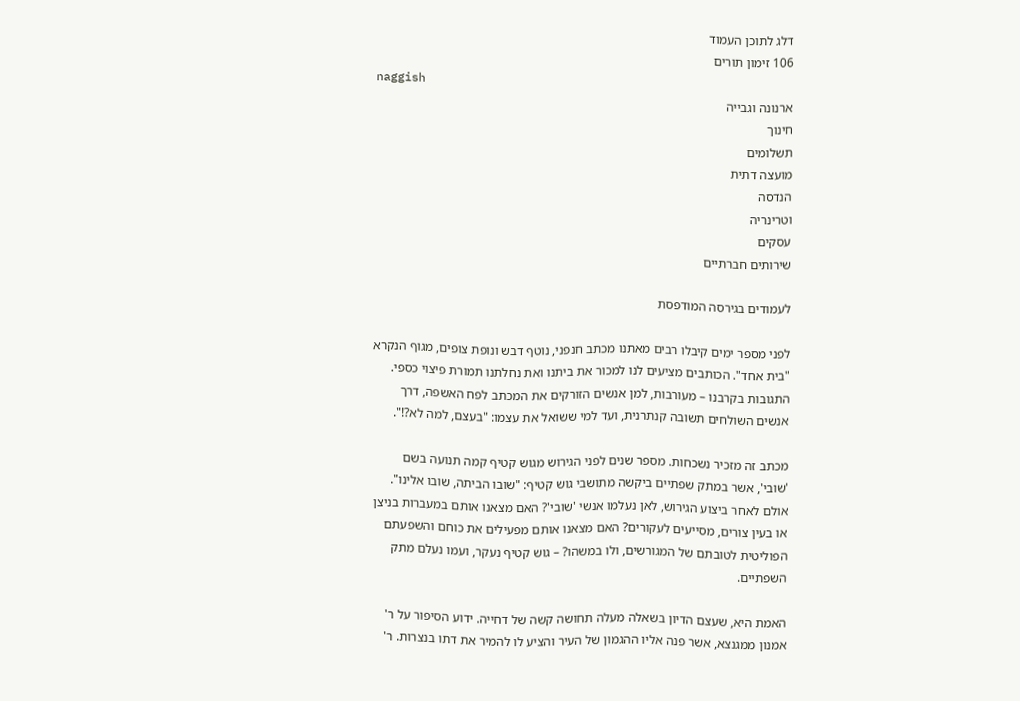דלג לתוכן העמוד
106 זימון תורים
naggish
ארנונה וגבייה
חינוך
תשלומים
מועצה דתית
הנדסה
וטרינריה
עסקים
שירותים חברתיים

לעמודים בגירסה המודפסת

לפני מספר ימים קיבלו רבים מאתנו מכתב חנפני, נוטף דבש ונופת צופים, מגוף הנקרא "בית אחד". הכותבים מציעים לנו למכור את ביתנו ואת נחלתנו תמורת פיצוי כספי. התגובות בקרבנו – מעורבות, למן אנשים הזורקים את המכתב לפח האשפה, דרך אנשים השולחים תשובה קנתרנית, ועד למי ששואל את עצמו: "בעצם, למה לא?!".

מכתב זה מזכיר נשכחות. מספר שנים לפני הגירוש מגוש קטיף קמה תנועה בשם 'שובי', אשר במתק שפתיים ביקשה מתושבי גוש קטיף: "שובו הביתה, שובו אלינו". אולם לאחר ביצוע הגירוש, לאן נעלמו אנשי 'שובי'? האם מצאנו אותם במעברות בניצן או בעין צורים, מסייעים לעקורים? האם מצאנו אותם מפעילים את כוחם והשפעתם הפוליטית לטובתם של המגורשים, ולו במשהו? – גוש קטיף נעקר, ועמו נעלם מתק השפתיים.

האמת היא, שעצם הדיון בשאלה מעלה תחושה קשה של דחייה. ידוע הסיפור על ר' אמנון ממגנצא, אשר פנה אליו ההגמון של העיר והציע לו להמיר את דתו בנצרות. ר'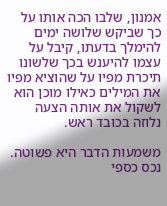אמנון, שלבו הכה אותו על כך שביקש שלושה ימים להימלך בדעתו, קיבל על עצמו להיענש בכך שלשונו תיכרת מפיו על שהוציא מפיו את המילים כאילו מוכן הוא לשקול את אותה הצעה נלוזה בכובד ראש.

משמעות הדבר היא פשוטה. נכס כספי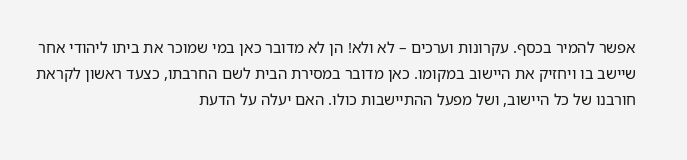אפשר להמיר בכסף. עקרונות וערכים – לא ולא! הן לא מדובר כאן במי שמוכר את ביתו ליהודי אחר שיישב בו ויחזיק את היישוב במקומו. כאן מדובר במסירת הבית לשם החרבתו, כצעד ראשון לקראת חורבנו של כל היישוב, ושל מפעל ההתיישבות כולו. האם יעלה על הדעת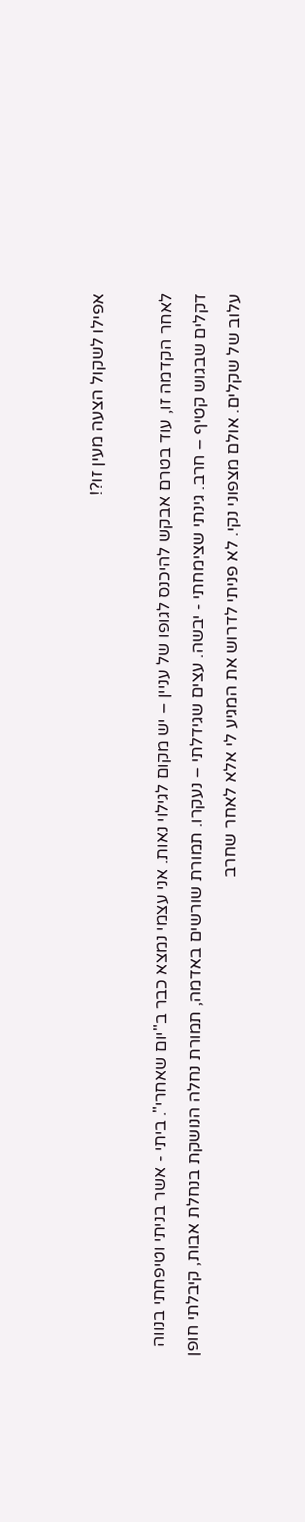אפילו לשקול הצעה מעין זו?!

לאחר הקדמה זו, עוד בטרם אבקש להיכנס לגופו של עניין – יש מקום לגילוי נאות. אני עצמי נמצא כבר ב"יום שאחרי". ביתי - אשר בניתי וטיפחתי בנווה דקלים שבגוש קטיף – חרב. גינתי שצימחתי - יבשה. עצים שגידלתי – נעקרו. תמורת שורשים באדמה, תמורת נחלה הנושקת בנחלת אבות, קיבלתי חופן עלוב של שקלים. אולם מצפוני נקי. לא פניתי לדרוש את המגיע לי אלא לאחר שחרב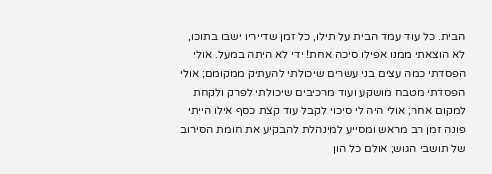הבית. כל עוד עמד הבית על תילו, כל זמן שדייריו ישבו בתוכו, לא הוצאתי ממנו אפילו סיכה אחת! ידי לא היתה במעל. אולי הפסדתי כמה עצים בני עשרים שיכולתי להעתיק ממקומם; אולי הפסדתי מטבח מושקע ועוד מרכיבים שיכולתי לפרק ולקחת למקום אחר; אולי היה לי סיכוי לקבל עוד קצת כסף אילו הייתי פונה זמן רב מראש ומסייע למינהלת להבקיע את חומת הסירוב של תושבי הגוש; אולם כל הון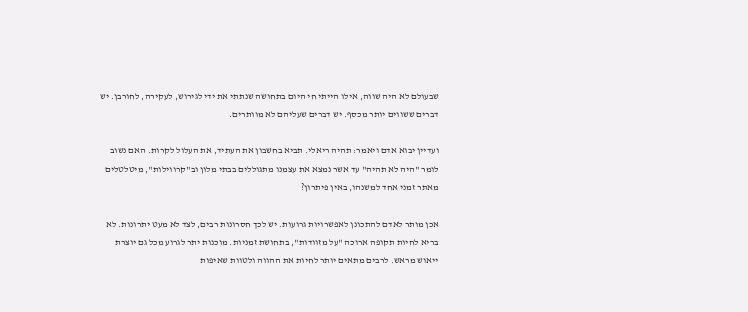שבעולם לא היה שווה, אילו הייתי חי היום בתחושה שנתתי את ידי לגירוש, לעקירה, לחורבן. יש דברים ששווים יותר מכסף. יש דברים שעליהם לא מוותרים.

ועדיין יבוא אדם ויאמר: תהיה ריאלי. תביא בחשבון את העתיד, את העלול לקרות. האם נשוב לומר "היה לא תהיה" עד אשר נמצא את עצמנו מתגוללים בבתי מלון וב"קרווילות", מיטלטלים מאתר זמני אחד למשנהו, באין פיתרון?

אכן מותר לאדם להתכונן לאפשרויות גרועות. יש לכך חסרונות רבים, לצד לא מעט יתרונות. לא בריא לחיות תקופה ארוכה "על מזוודות", בתחושת זמניות. מוכנות יתר לגרוע מכל גם יוצרת ייאוש מראש. לרבים מתאים יותר לחיות את ההווה ולטוות שאיפות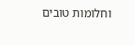וחלומות טובים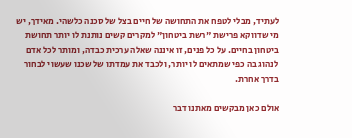לעתיד, מבלי לטפח את התחושה של חיים בצל של סכנה כלשהי. מאידך, יש מי שדווקא פרישת "רשת ביטחון" למקרים קשים נותנת לו יותר תחושת ביטחון בחיים. על כל פנים, זו איננה שאלה ערכית כבדה, ומותר לכל אדם לנהוג בה כפי שמתאים לו יותר, ולכבד את עמדתו של שכנו שעשוי לבחור בדרך אחרת.

אולם כאן מבקשים מאתנו דבר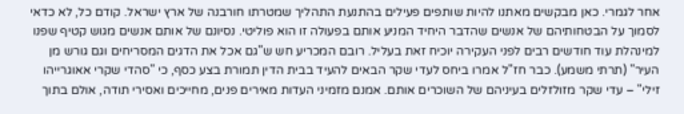אחר לגמרי. כאן מבקשים מאתנו להיות שותפים פעילים בהתנעת התהליך שמטרתו חורבנה של ארץ ישראל. קודם כל, לא כדאי לסמוך על הבטחותיהם של אנשים שהדבר היחיד המניע אותם בפעולה זו הוא פוליטי. נסיונם של אותם אנשים מגוש קטיף שפנו למינהלת עוד חודשים רבים לפני העקירה יוכיח זאת בעליל. רובם המכריע חש ש"גם אכל את הדגים המסריחים וגם גורש מן העיר" (תרתי משמע). כבר חז"ל אמרו ביחס לעדי שקר הבאים להעיד בבית הדין תמורת בצע כסף, כי "סהדי שקרי אאוגרייהו זילי" – עדי שקר מזולזלים בעיניהם של השוכרים אותם. אמנם מזמיני העדות מאירים פנים, מחייכים ואסירי תודה, אולם בתוך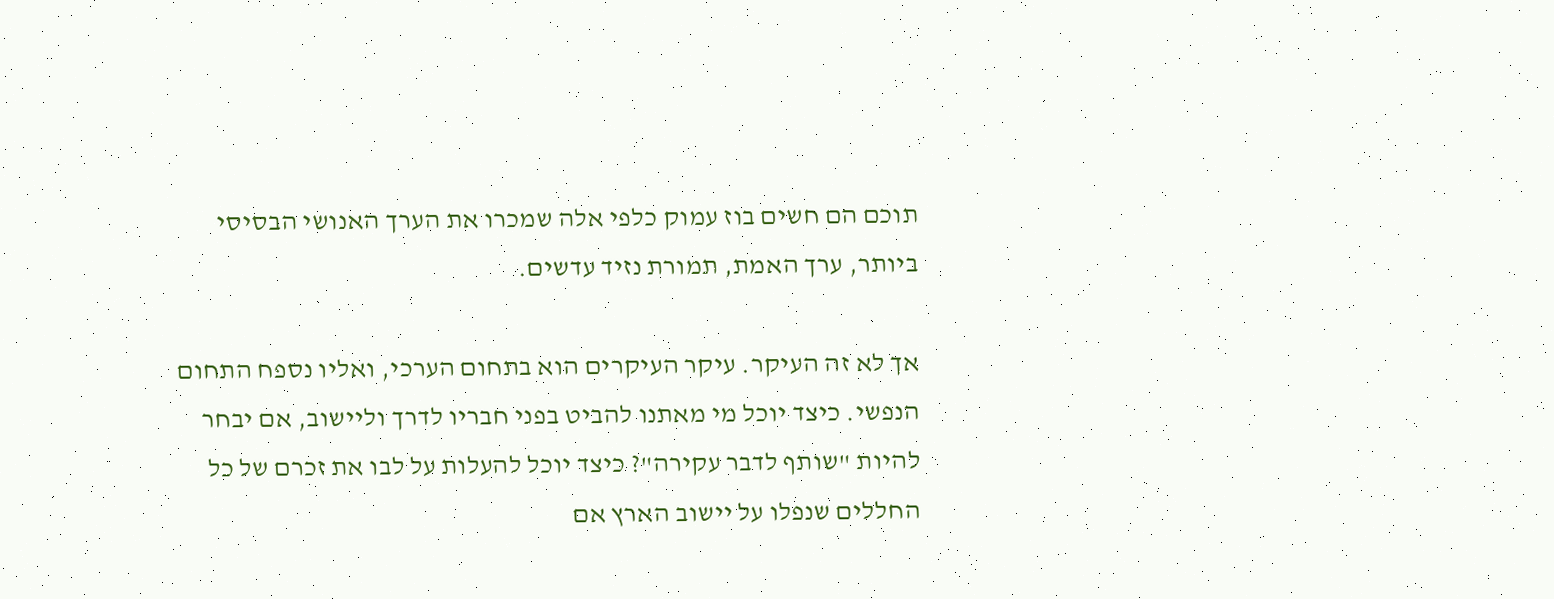תוכם הם חשים בוז עמוק כלפי אלה שמכרו את הערך האנושי הבסיסי ביותר, ערך האמת, תמורת נזיד עדשים.

אך לא זה העיקר. עיקר העיקרים הוא בתחום הערכי, ואליו נספח התחום הנפשי. כיצד יוכל מי מאתנו להביט בפני חבריו לדרך וליישוב, אם יבחר להיות "שותף לדבר עקירה"? כיצד יוכל להעלות על לבו את זכרם של כל החללים שנפלו על יישוב הארץ אם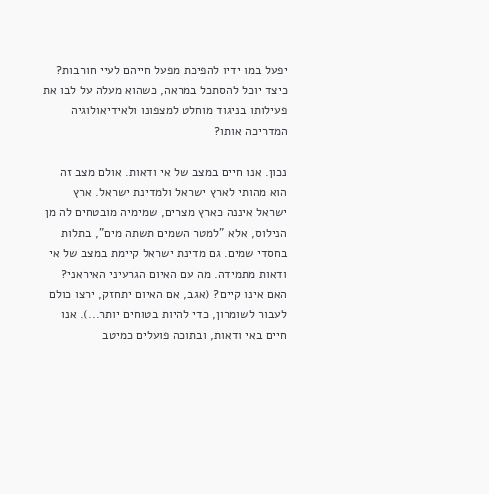יפעל במו ידיו להפיכת מפעל חייהם לעיי חורבות? כיצד יוכל להסתכל במראה, כשהוא מעלה על לבו את פעילותו בניגוד מוחלט למצפונו ולאידיאולוגיה המדריכה אותו?

נכון. אנו חיים במצב של אי ודאות. אולם מצב זה הוא מהותי לארץ ישראל ולמדינת ישראל. ארץ ישראל איננה כארץ מצרים, שמימיה מובטחים לה מן הנילוס, אלא "למטר השמים תשתה מים", בתלות בחסדי שמים. גם מדינת ישראל קיימת במצב של אי ודאות מתמידה. מה עם האיום הגרעיני האיראני? האם אינו קיים? (אגב, אם האיום יתחזק, ירצו כולם לעבור לשומרון, כדי להיות בטוחים יותר...). אנו חיים באי ודאות, ובתוכה פועלים כמיטב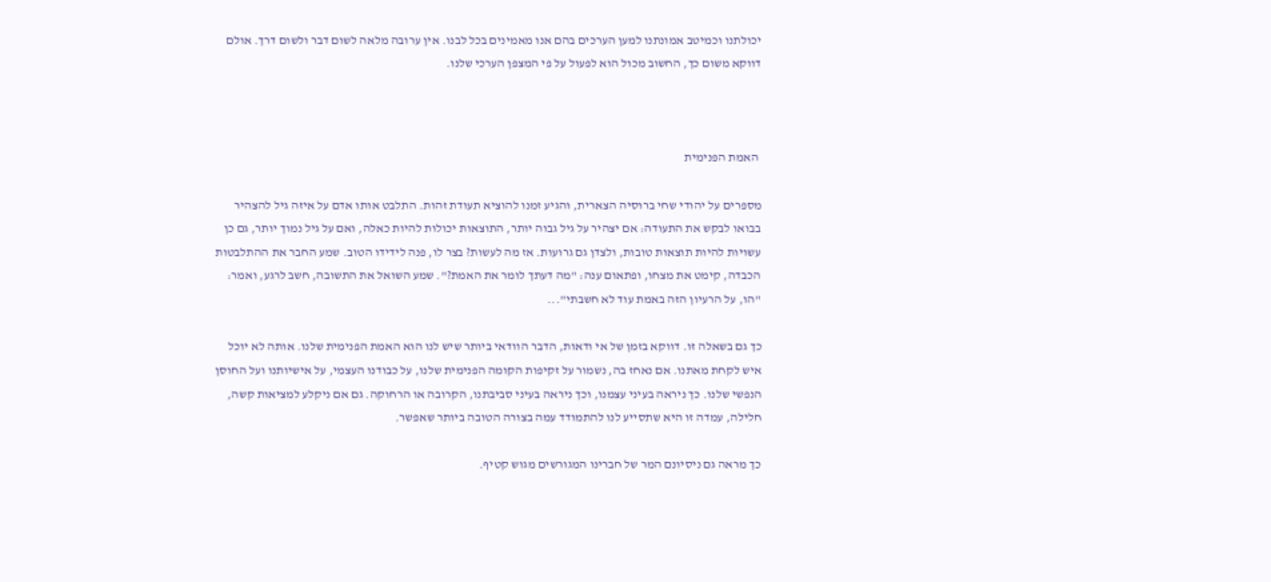יכולתנו וכמיטב אמונתנו למען הערכים בהם אנו מאמינים בכל לבנו. אין ערובה מלאה לשום דבר ולשום דרך. אולם דווקא משום כך, החשוב מכול הוא לפעול על פי המצפן הערכי שלנו.



 האמת הפנימית

מספרים על יהודי שחי ברוסיה הצארית, והגיע זמנו להוציא תעודת זהות. התלבט אותו אדם על איזה גיל להצהיר בבואו לבקש את התעודה: אם יצהיר על גיל גבוה יותר, התוצאות יכולות להיות כאלה, ואם על גיל נמוך יותר, גם כן עשויות להיות תוצאות טובות, ולצדן גם גרועות. אז מה לעשות? בצר לו, פנה לידידו הטוב. שמע החבר את ההתלבטות הכבדה, קימט את מצחו, ופתאום ענה: "מה דעתך לומר את האמת?". שמע השואל את התשובה, חשב לרגע, ואמר: "הו, על הרעיון הזה באמת עוד לא חשבתי"...

כך גם בשאלה זו. דווקא בזמן של אי ודאות, הדבר הוודאי ביותר שיש לנו הוא האמת הפנימית שלנו. אותה לא יוכל איש לקחת מאתנו. אם נאחז בה, נשמור על זקיפות הקומה הפנימית שלנו, על כבודנו העצמי, על אישיותנו ועל החוסן הנפשי שלנו. כך ניראה בעיני עצמנו, וכך ניראה בעיני סביבתנו, הקרובה או הרחוקה. גם אם ניקלע למציאות קשה, חלילה, עמדה זו היא שתסייע לנו להתמודד עמה בצורה הטובה ביותר שאפשר.

כך מראה גם ניסיונם המר של חברינו המגורשים מגוש קטיף.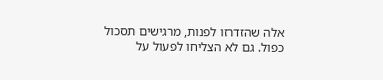אלה שהזדרזו לפנות, מרגישים תסכול כפול. גם לא הצליחו לפעול על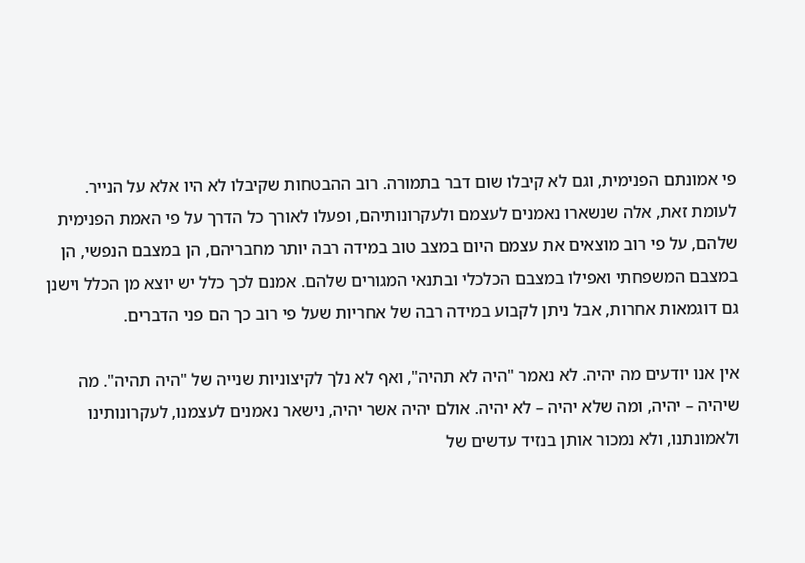פי אמונתם הפנימית, וגם לא קיבלו שום דבר בתמורה. רוב ההבטחות שקיבלו לא היו אלא על הנייר. לעומת זאת, אלה שנשארו נאמנים לעצמם ולעקרונותיהם, ופעלו לאורך כל הדרך על פי האמת הפנימית שלהם, על פי רוב מוצאים את עצמם היום במצב טוב במידה רבה יותר מחבריהם, הן במצבם הנפשי, הן במצבם המשפחתי ואפילו במצבם הכלכלי ובתנאי המגורים שלהם. אמנם לכך כלל יש יוצא מן הכלל וישנן גם דוגמאות אחרות, אבל ניתן לקבוע במידה רבה של אחריות שעל פי רוב כך הם פני הדברים.

אין אנו יודעים מה יהיה. לא נאמר "היה לא תהיה", ואף לא נלך לקיצוניות שנייה של "היה תהיה". מה שיהיה – יהיה, ומה שלא יהיה – לא יהיה. אולם יהיה אשר יהיה, נישאר נאמנים לעצמנו, לעקרונותינו ולאמונתנו, ולא נמכור אותן בנזיד עדשים של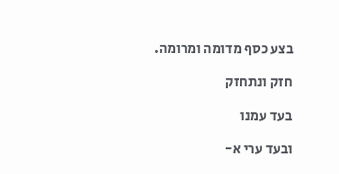בצע כסף מדומה ומרומה.

חזק ונתחזק

בעד עמנו

ובעד ערי א-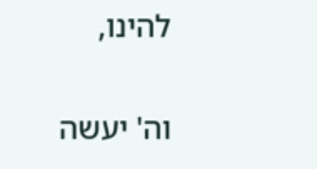להינו,

וה' יעשה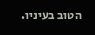הטוב בעיניו.